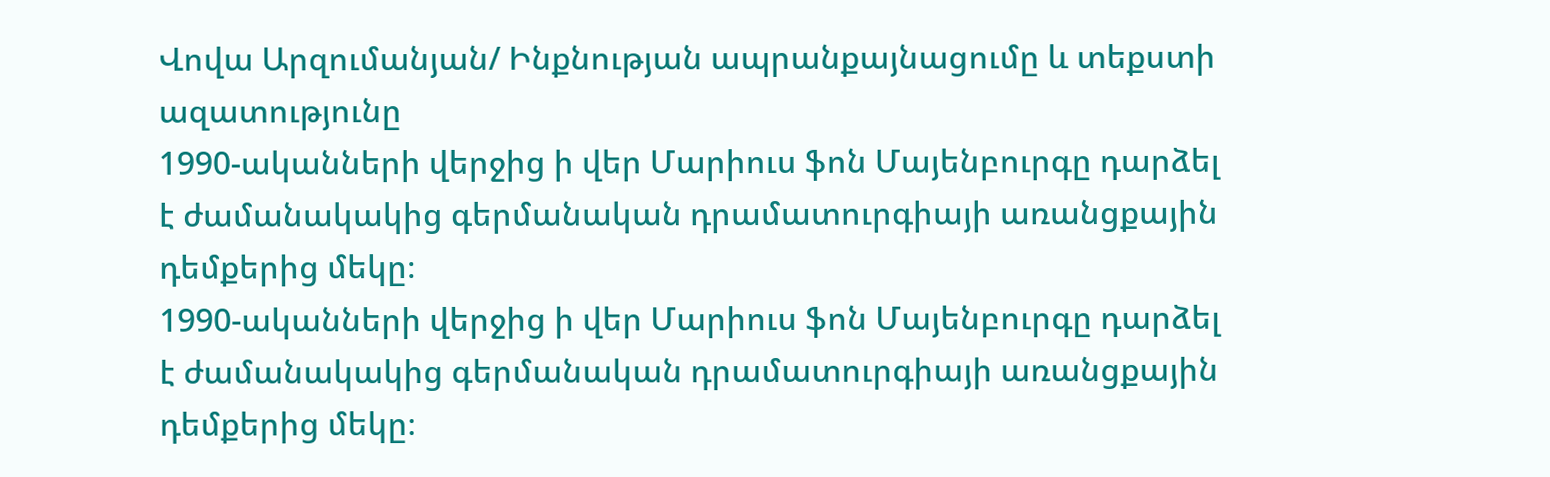Վովա Արզումանյան/ Ինքնության ապրանքայնացումը և տեքստի ազատությունը
1990-ականների վերջից ի վեր Մարիուս ֆոն Մայենբուրգը դարձել է ժամանակակից գերմանական դրամատուրգիայի առանցքային դեմքերից մեկը։
1990-ականների վերջից ի վեր Մարիուս ֆոն Մայենբուրգը դարձել է ժամանակակից գերմանական դրամատուրգիայի առանցքային դեմքերից մեկը։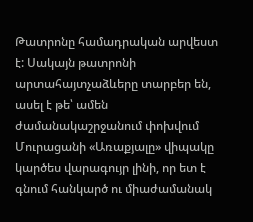Թատրոնը համադրական արվեստ է: Սակայն թատրոնի արտահայտչաձևերը տարբեր են, ասել է թե՝ ամեն ժամանակաշրջանում փոխվում
Մուրացանի «Առաքյալը» վիպակը կարծես վարագույր լինի, որ ետ է գնում հանկարծ ու միաժամանակ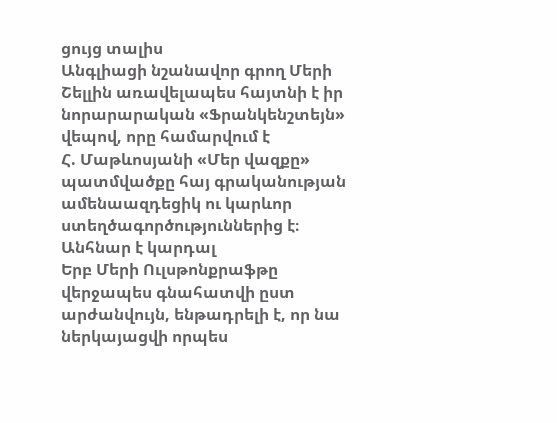ցույց տալիս
Անգլիացի նշանավոր գրող Մերի Շելլին առավելապես հայտնի է իր նորարարական «Ֆրանկենշտեյն» վեպով, որը համարվում է
Հ. Մաթևոսյանի «Մեր վազքը» պատմվածքը հայ գրականության ամենաազդեցիկ ու կարևոր ստեղծագործություններից է։ Անհնար է կարդալ
Երբ Մերի Ուլսթոնքրաֆթը վերջապես գնահատվի ըստ արժանվույն, ենթադրելի է, որ նա ներկայացվի որպես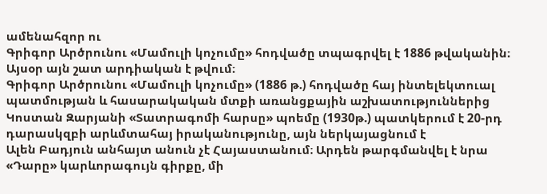ամենահզոր ու
Գրիգոր Արծրունու «Մամուլի կոչումը» հոդվածը տպագրվել է 1886 թվականին։ Այսօր այն շատ արդիական է թվում։
Գրիգոր Արծրունու «Մամուլի կոչումը» (1886 թ.) հոդվածը հայ ինտելեկտուալ պատմության և հասարակական մտքի առանցքային աշխատություններից
Կոստան Զարյանի «Տատրագոմի հարսը» պոեմը (1930թ.) պատկերում է 20-րդ դարասկզբի արևմտահայ իրականությունը, այն ներկայացնում է
Ալեն Բադյուն անհայտ անուն չէ Հայաստանում։ Արդեն թարգմանվել է նրա «Դարը» կարևորագույն գիրքը, մի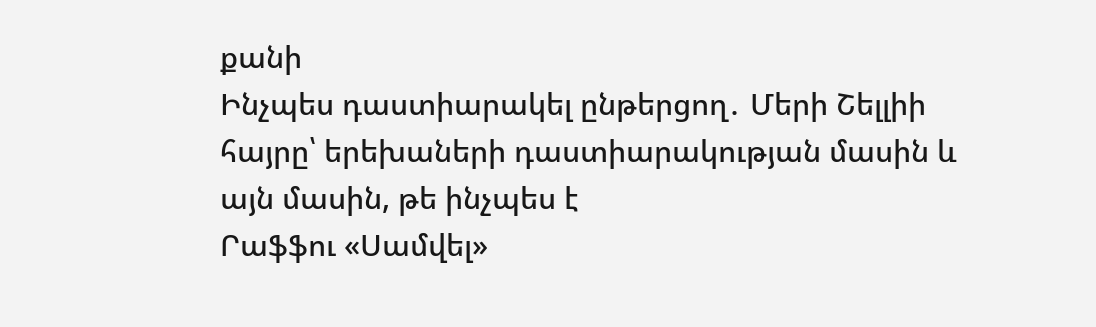քանի
Ինչպես դաստիարակել ընթերցող․ Մերի Շելլիի հայրը՝ երեխաների դաստիարակության մասին և այն մասին, թե ինչպես է
Րաֆֆու «Սամվել»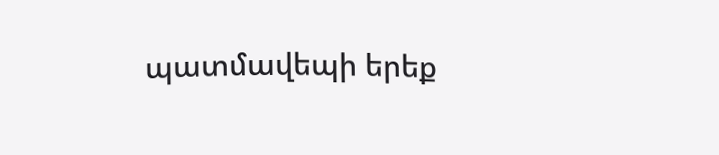պատմավեպի երեք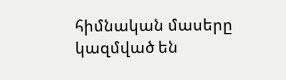հիմնական մասերը կազմված են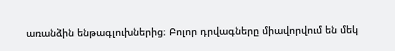առանձին ենթագլուխներից։ Բոլոր դրվագները միավորվում են մեկ